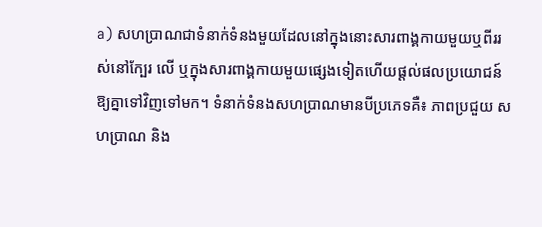a) សហប្រាណជាទំនាក់ទំនងមួយដែលនៅក្នុងនោះសារពាង្គកាយមួយឬពីររស់នៅក្បែរ លើ ឬក្នុងសារពាង្គកាយមួយផ្សេងទៀតហើយផ្តល់ផលប្រយោជន៍ឱ្យគ្នាទៅវិញទៅមក។ ទំនាក់ទំនងសហប្រាណមានបីប្រភេទគឺ៖ ភាពប្រជួយ សហប្រាណ និង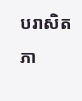បរាសិតភា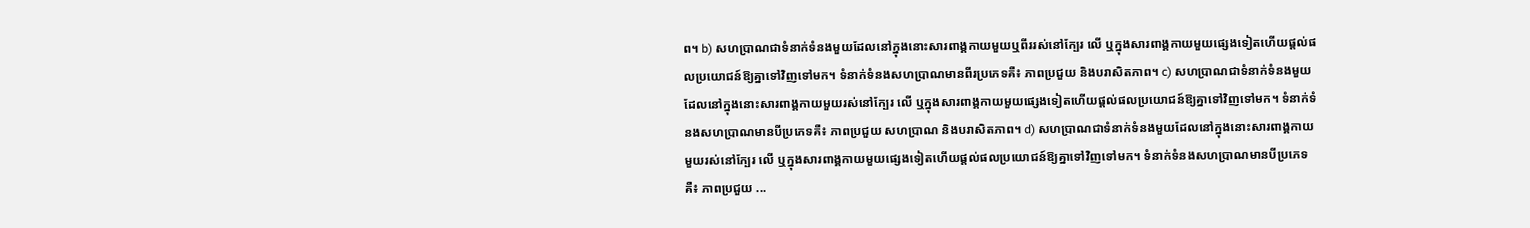ព។ b) សហប្រាណជាទំនាក់ទំនងមួយដែលនៅក្នុងនោះសារពាង្គកាយមួយឬពីររស់នៅក្បែរ លើ ឬក្នុងសារពាង្គកាយមួយផ្សេងទៀតហើយផ្តល់ផលប្រយោជន៍ឱ្យគ្នាទៅវិញទៅមក។ ទំនាក់ទំនងសហប្រាណមានពីរប្រភេទគឺ៖ ភាពប្រជួយ និងបរាសិតភាព។ c) សហប្រាណជាទំនាក់ទំនងមួយដែលនៅក្នុងនោះសារពាង្គកាយមួយរស់នៅក្បែរ លើ ឬក្នុងសារពាង្គកាយមួយផ្សេងទៀតហើយផ្តល់ផលប្រយោជន៍ឱ្យគ្នាទៅវិញទៅមក។ ទំនាក់ទំនងសហប្រាណមានបីប្រភេទគឺ៖ ភាពប្រជួយ សហប្រាណ និងបរាសិតភាព។ d) សហប្រាណជាទំនាក់ទំនងមួយដែលនៅក្នុងនោះសារពាង្គកាយមួយរស់នៅក្បែរ លើ ឬក្នុងសារពាង្គកាយមួយផ្សេងទៀតហើយផ្តល់ផលប្រយោជន៍ឱ្យគ្នាទៅវិញទៅមក។ ទំនាក់ទំនងសហប្រាណមានបីប្រភេទគឺ៖ ភាពប្រជួយ ...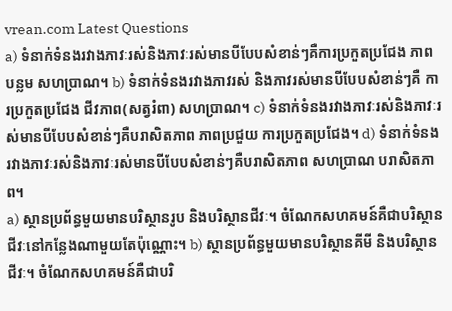vrean.com Latest Questions
a) ទំនាក់ទំនងរវាងភាវៈរស់និងភាវៈរស់មានបីបែបសំខាន់ៗគឺការប្រកួតប្រជែង ភាពបន្លម សហប្រាណ។ b) ទំនាក់ទំនងរវាងភាវរស់ និងភាវរស់មានបីបែបសំខាន់ៗគឺ ការប្រកួតប្រជែង ជីវភាព(សត្វរំពា) សហប្រាណ។ c) ទំនាក់ទំនងរវាងភាវៈរស់និងភាវៈរស់មានបីបែបសំខាន់ៗគឺបរាសិតភាព ភាពប្រជួយ ការប្រកួតប្រជែង។ d) ទំនាក់ទំនងរវាងភាវៈរស់និងភាវៈរស់មានបីបែបសំខាន់ៗគឺបរាសិតភាព សហប្រាណ បរាសិតភាព។
a) ស្ថានប្រព័ន្ធមួយមានបរិស្ថានរូប និងបរិស្ថានជីវៈ។ ចំណែកសហគមន៍គឺជាបរិស្ថានជីវៈនៅកន្លែងណាមួយតែប៉ុណ្ណោះ។ b) ស្ថានប្រព័ន្ធមួយមានបរិស្ថានគីមី និងបរិស្ថានជីវៈ។ ចំណែកសហគមន៍គឺជាបរិ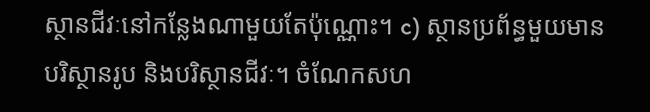ស្ថានជីវៈនៅកន្លែងណាមួយតែប៉ុណ្ណោះ។ c) ស្ថានប្រព័ន្ធមួយមានបរិស្ថានរូប និងបរិស្ថានជីវៈ។ ចំណែកសហ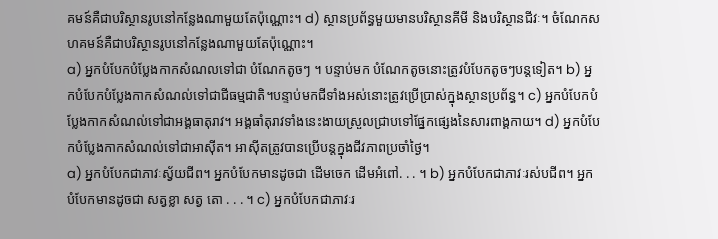គមន៍គឺជាបរិស្ថានរូបនៅកន្លែងណាមួយតែប៉ុណ្ណោះ។ d) ស្ថានប្រព័ន្ធមួយមានបរិស្ថានគីមី និងបរិស្ថានជីវៈ។ ចំណែកសហគមន៍គឺជាបរិស្ថានរូបនៅកន្លែងណាមួយតែប៉ុណ្ណោះ។
a) អ្នកបំបែកបំប្លែងកាកសំណលទៅជា បំណែកតូចៗ ។ បន្ទាប់មក បំណែកតូចនោះត្រូវបំបែកតូចៗបន្តទៀត។ b) អ្នកបំបែកបំប្លែងកាកសំណល់ទៅជាជីធម្មជាតិ។បន្ទាប់មកជីទាំងអស់នោះត្រូវប្រើប្រាស់ក្នុងស្ថានប្រព័ន្ធ។ c) អ្នកបំបែកបំប្លែងកាកសំណល់ទៅជាអង្គធាតុរាវ។ អង្គធាំតុរាវទាំងនេះងាយស្រួលជ្រាបទៅផ្នែកផ្សេងនៃសារពាង្គកាយ។ d) អ្នកបំបែកបំប្លែងកាកសំណល់ទៅជាអាស៊ីត។ អាស៊ីតត្រូវបានប្រើបន្តក្នុងជីវភាពប្រចាំថ្ងៃ។
a) អ្នកបំបែកជាភាវៈស្វ័យជីព។ អ្នកបំបែកមានដូចជា ដើមចេក ដើមអំពៅ. . . ។ b) អ្នកបំបែកជាភាវៈរស់បជីព។ អ្នកបំបែកមានដូចជា សត្វខ្លា សត្វ តោ . . . ។ c) អ្នកបំបែកជាភាវៈរ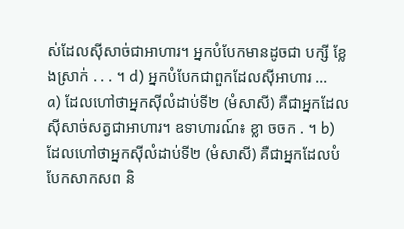ស់ដែលស៊ីសាច់ជាអាហារ។ អ្នកបំបែកមានដូចជា បក្សី ខ្លែងស្រាក់ . . . ។ d) អ្នកបំបែកជាពួកដែលស៊ីអាហារ ...
a) ដែលហៅថាអ្នកស៊ីលំដាប់ទី២ (មំសាសី) គឺជាអ្នកដែលស៊ីសាច់សត្វជាអាហារ។ ឧទាហារណ៍៖ ខ្លា ចចក . ។ b) ដែលហៅថាអ្នកស៊ីលំដាប់ទី២ (មំសាសី) គឺជាអ្នកដែលបំបែកសាកសព និ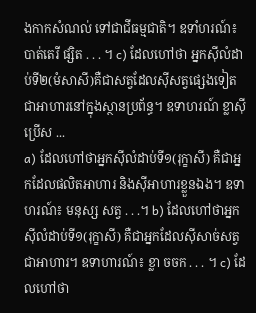ងកាកសំណល់ ទៅជាជីធម្មជាតិ។ ឧទាំហរណ៍៖ បាត់តេរី ផ្សិត . . . ។ c) ដែលហៅថា អ្នកស៊ីលំដាប់ទី២(មំសាសី)គឺជាសត្វដែលស៊ីសត្វផ្សេងទៀតជាអាហារនៅក្នុងស្ថានប្រព័ន្ធ។ ឧទាហរណ៍ ខ្លាស៊ីប្រើស ...
a) ដែលហៅថាអ្នកស៊ីលំដាប់ទី១(រុក្ខាសី) គឺជាអ្នកដែលផលិតអាហារ និងស៊ីអាហារខ្លួនឯង។ ឧទាហរណ៍៖ មនុស្ស សត្វ . . .។ b) ដែលហៅថាអ្នកស៊ីលំដាប់ទី១(រុក្ខាសី) គឺជាអ្នកដែលស៊ីសាច់សត្វជាអាហារ។ ឧទាហារណ៍៖ ខ្លា ចចក . . . ។ c) ដែលហៅថា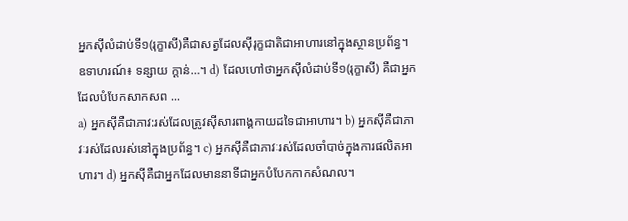អ្នកស៊ីលំដាប់ទី១(រុក្ខាសី)គឺជាសត្វដែលស៊ីរុក្ខជាតិជាអាហារនៅក្នុងស្ថានប្រព័ន្ធ។ ឧទាហរណ៍៖ ទន្សាយ ក្តាន់…។ d) ដែលហៅថាអ្នកស៊ីលំដាប់ទី១(រុក្ខាសី) គឺជាអ្នកដែលបំបែកសាកសព ...
a) អ្នកស៊ីគឺជាភាវ:រស់ដែលត្រូវស៊ីសារពាង្គកាយដទៃជាអាហារ។ b) អ្នកស៊ីគឺជាភាវៈរស់ដែលរស់នៅក្នុងប្រព័ន្ធ។ c) អ្នកស៊ីគឺជាភាវៈរស់ដែលចាំបាច់ក្នុងការផលិតអាហារ។ d) អ្នកស៊ីគឺជាអ្នកដែលមាននាទីជាអ្នកបំបែកកាកសំណល។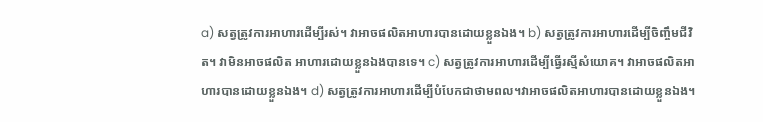a) សត្វត្រូវការអាហារដើម្បីរស់។ វាអាចផលិតអាហារបានដោយខ្លួនឯង។ b) សត្វត្រូវការអាហារដើម្បីចិញ្ចឹមជីវិត។ វាមិនអាចផលិត អាហារដោយខ្លួនឯងបានទេ។ c) សត្វត្រូវការអាហារដើម្បីធ្វើរស្មីសំយោគ។ វាអាចផលិតអាហារបានដោយខ្លួនឯង។ d) សត្វត្រូវការអាហារដើម្បីបំបែកជាថាមពល។វាអាចផលិតអាហារបានដោយខ្លួនឯង។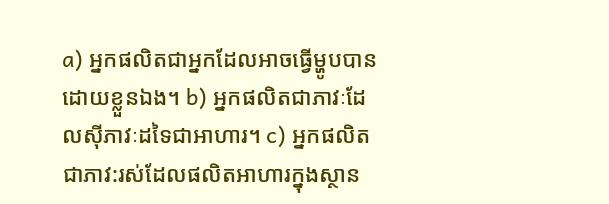a) អ្នកផលិតជាអ្នកដែលអាចធ្វើម្ហូបបានដោយខ្លួនឯង។ b) អ្នកផលិតជាភាវៈដែលស៊ីភាវៈដទៃជាអាហារ។ c) អ្នកផលិតជាភាវ:រស់ដែលផលិតអាហារក្នុងស្ថាន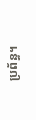ប្រព័ន្ធ។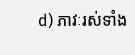d) ភាវៈរស់ទាំង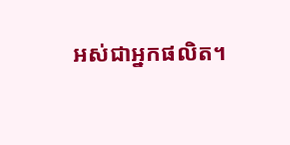អស់ជាអ្នកផលិត។